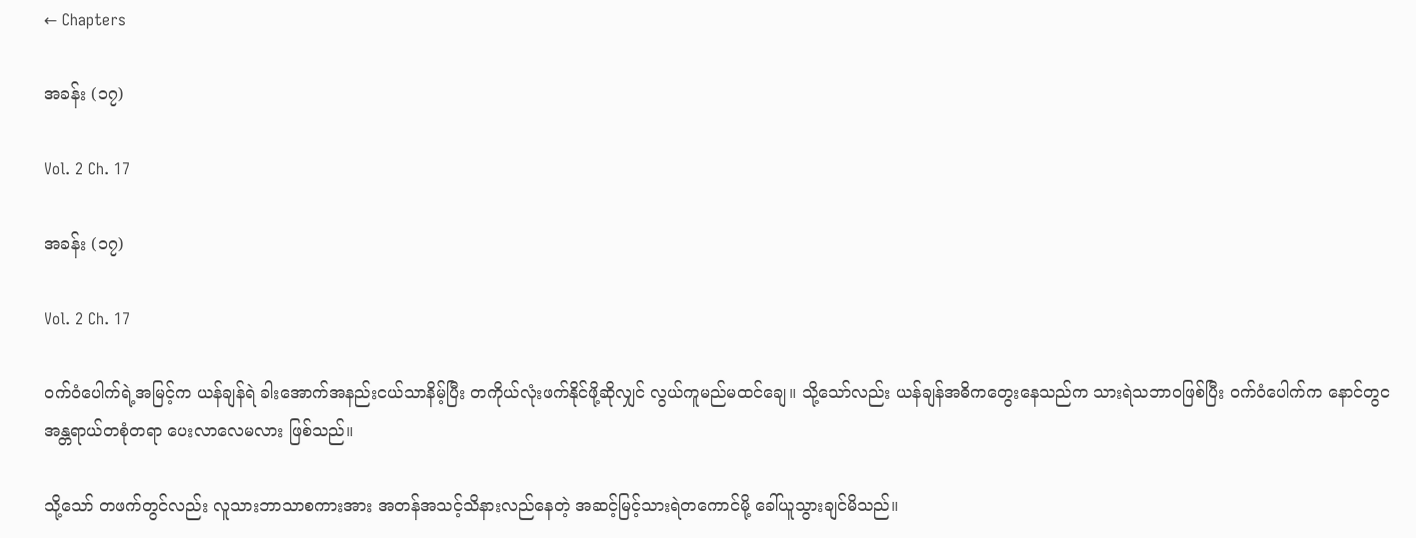← Chapters

အခန်း (၁၇)

Vol. 2 Ch. 17

အခန်း (၁၇)

Vol. 2 Ch. 17

ဝက်ဝံပေါက်ရဲ့အမြင့်က ယန်ချန်ရဲ ခါးအောက်အနည်းငယ်သာနိမ့်ပြီး တကိုယ်လုံးဖက်နိုင်ဖို့ဆိုလျှင် လွယ်ကူမည်မထင်ချေ။ သို့သော်လည်း ယန်ချန်အဓိကတွေးနေသည်က သားရဲသဘာဝဖြစ်ပြီး ဝက်ဝံပေါက်က နောင်တွင အန္တရာယ်တစုံတရာ ပေးလာလေမလား ဖြစ်သည်။

သို့သော် တဖက်တွင်လည်း လူသားဘာသာစကားအား အတန်အသင့်သိနားလည်နေတဲ့ အဆင့်မြင့်သားရဲတကောင်မို့ ခေါ်ယူသွားချင်မိသည်။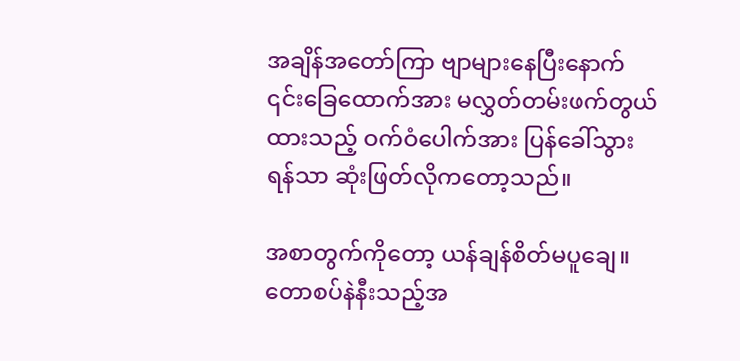အချိန်အတော်ကြာ ဗျာများနေပြီးနောက် ၎င်းခြေထောက်အား မလွှတ်တမ်းဖက်တွယ်ထားသည့် ဝက်ဝံပေါက်အား ပြန်ခေါ်သွားရန်သာ ဆုံးဖြတ်လိုကတော့သည်။

အစာတွက်ကိုတော့ ယန်ချန်စိတ်မပူချေ။ တောစပ်နဲနီးသည့်အ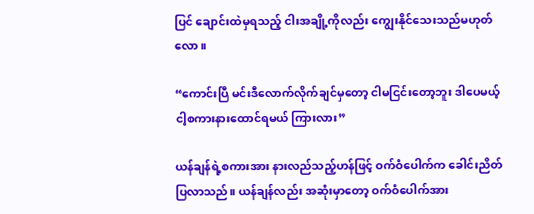ပြင် ချောင်းထဲမှရသည့် ငါးအချို့ကိုလည်း ကျွေးနိုင်သေးသည်မဟုတ်လော။

“ကောင်းပြီ မင်းဒီလောက်လိုက်ချင်မှတော့ ငါမငြင်းတော့ဘူး ဒါပေမယ့် ငါ့စကားနားထောင်ရမယ် ကြားလား”

ယန်ချန်ရဲ့စကားအား နားလည်သည့်ဟန်ဖြင့် ဝက်ဝံပေါက်က ခေါင်းညိတ်ပြလာသည်။ ယန်ချန်လည်း အဆုံးမှာတော့ ဝက်ဝံပေါက်အား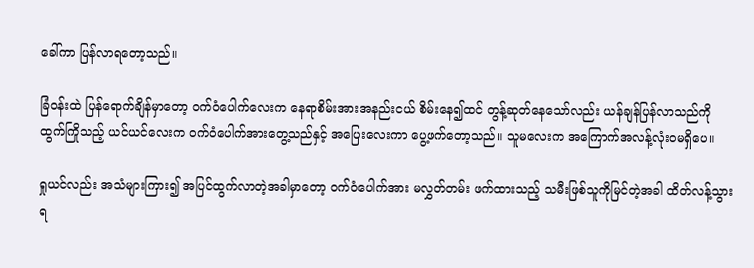ခေါ်ကာ ပြန်လာရတော့သည်။

ခြံဝန်းထဲ ပြန်ရောက်ချိန်မှာတော့ ဝက်ဝံပေါက်လေးက နေရာစိမ်းအားအနည်းငယ် စိမ်းနေ၍ထင် တွန့်ဆုတ်နေသော်လည်း ယန်ချန်ပြန်လာသည်ကို ထွက်ကြိုသည့် ယင်ယင်လေးက ဝက်ဝံပေါက်အားတွေ့သည်နှင့် အပြေးလေးကာ ပွေ့ဖက်တော့သည်။ သူမလေးက အကြောက်အလန့်လုံးဝမရှိပေ။

ရှုယင်လည်း အသံများကြား၍ အပြင်ထွက်လာတဲ့အခါမှာတော့ ဝက်ဝံပေါက်အား မလွှတ်တမ်း ဖက်ထားသည့် သမီးဖြစ်သူကိုမြင်တဲ့အခါ ထိတ်လန့်သွားရ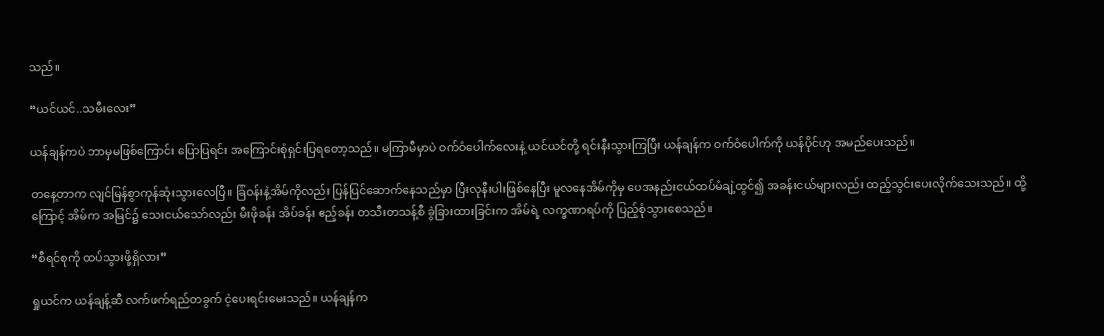သည်။

“ယင်ယင်..သမီးလေး”

ယန်ချန်ကပဲ ဘာမှမဖြစ်ကြောင်း ပြောပြရင်း အကြောင်းစုံရှင်းပြရတော့သည်။ မကြာမီမှာပဲ ဝက်ဝံပေါက်လေးနဲ့ ယင်ယင်တို့ ရင်းနီးသွားကြပြီး ယန်ချန်က ဝက်ဝံပေါက်ကို ယန်ပိုင်ဟု အမည်ပေးသည်။

တနေ့တာက လျင်မြန်စွာကုန်ဆုံးသွားလေပြီ။ ခြံဝန်းနဲ့အိမ်ကိုလည်း ပြန်ပြင်ဆောက်နေသည်မှာ ပြီးလုနီးပါးဖြစ်နေပြီး မူလနေအိမ်ကိုမှ ပေအနည်းငယ်ထပ်မံချဲ့ထွင်၍ အခန်းငယ်များလည်း ထည့်သွင်းပေးလိုက်သေးသည်။ ထို့ကြောင့် အိမ်က အမြင်၌ သေးငယ်သော်လည်း မီးဖိုခန်း အိပ်ခန်း ဧည့်ခန်း တသီးတသန့်စီ ခွဲခြားထားခြင်းက အိမ်ရဲ့ လက္ခဏာရပ်ကို ပြည့်စုံသွားစေသည်။

“စီရင်စုကို ထပ်သွားဖို့ရှိလား”

ရှုယင်က ယန်ချန့်ဆီ လက်ဖက်ရည်တခွက် ငဲ့ပေးရင်းမေးသည်။ ယန်ချန်က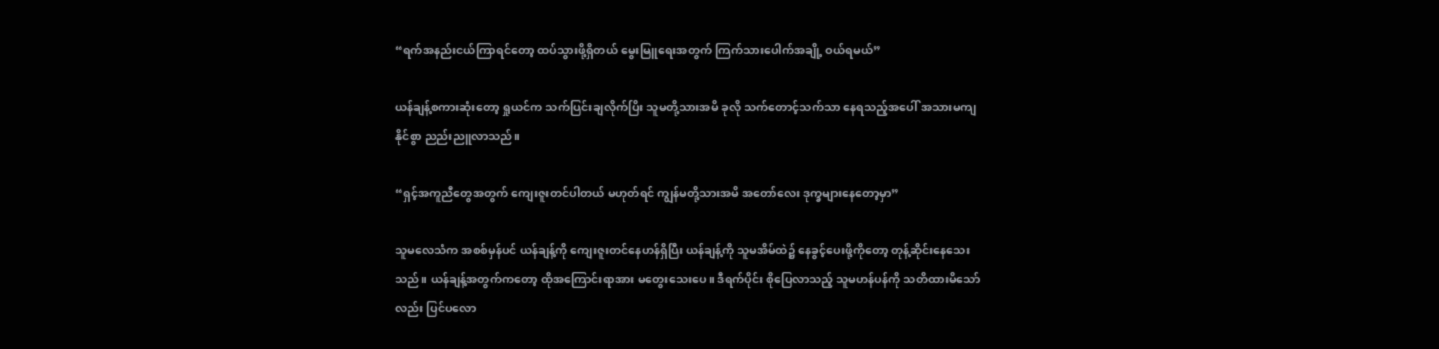“ရက်အနည်းငယ်ကြာရင်တော့ ထပ်သွားဖို့ရှိတယ် မွေးမြူရေးအတွက် ကြက်သားပေါက်အချို့ ဝယ်ရမယ်”

ယန်ချန့်စကားဆုံးတော့ ရှုယင်က သက်ပြင်းချလိုက်ပြိး သူမတို့သားအမိ ခုလို သက်တောင့်သက်သာ နေရသည့်အပေါ် အသားမကျနိုင်စွာ ညည်းညူလာသည်။

“ရှင့်အကူညီတွေအတွက် ကျေးဇူးတင်ပါတယ် မဟုတ်ရင် ကျွန်မတို့သားအမိ အတော်လေး ဒုက္ခများနေတော့မှာ”

သူမလေသံက အစစ်မှန်ပင် ယန်ချန့်ကို ကျေးဇူးတင်နေဟန်ရှိပြီး ယန်ချန့်ကို သူမအိမ်ထဲ၌ နေခွင့်ပေးဖို့ကိုတော့ တုန့်ဆိုင်းနေသေးသည်။ ယန်ချန့်အတွက်ကတော့ ထိုအကြောင်းရာအား မတွေးသေးပေ။ ဒီရက်ပိုင်း စိုပြေလာသည့် သူမဟန်ပန်ကို သတိထားမိသော်လည်း ပြင်ပလော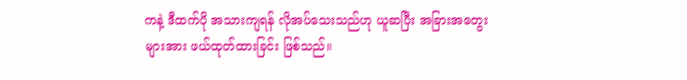ကနဲ့ ဒီထက်ပို အသားကျရန် လိုအပ်သေးသည်ဟု ယူဆပြီး အခြားအတွေးများအား ဖယ်ထုတ်ထားခြင်း ဖြစ်သည်။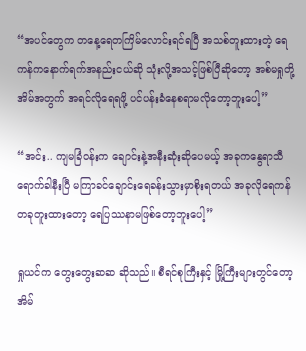“အပင်တွေက တနေ့ရေတကြိမ်လောင်းရင်ရပြီ အသစ်တူးထားတဲ့ ရေကန်ကနောက်ရက်အနည်းငယ်ဆို သုံးလို့အသင့်ဖြစ်ပြီဆိုတော့ အစ်မရှုတို့အိမ်အတွက် အရင်လိုရေရဖို့ ပင်ပန်းခံနေစရာမလိုတော့ဘူးပေါ့”

“အင်း.. ကျမခြံဝန်းက ချောင်းနဲ့အနီးဆုံးဆိုပေမယ့် အခုကနွေရာသီရောက်ခါနီးပြီ မကြာခင်ချောင်းရေခန်းသွားမှာစိုးရတယ် အခုလိုရေကန်တခုတူးထားတော့ ရေပြဿနာမဖြစ်တော့ဘူးပေါ့”

ရှုယင်က တွေးတွေးဆဆ ဆိုသည်။ စီရင်စုကြီးနှင့် မြို့ကြီးများတွင်တော့ အိမ်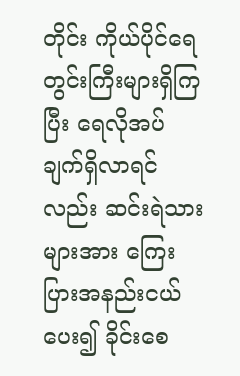တိုင်း ကိုယ်ပိုင်ရေတွင်းကြီးများရှိကြပြီး ရေလိုအပ်ချက်ရှိလာရင်လည်း ဆင်းရဲသားများအား ကြေးပြားအနည်းငယ်ပေး၍ ခိုင်းစေ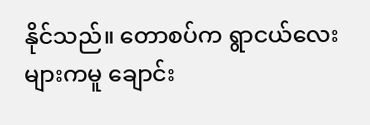နိုင်သည်။ တောစပ်က ရွာငယ်လေးများကမူ ချောင်း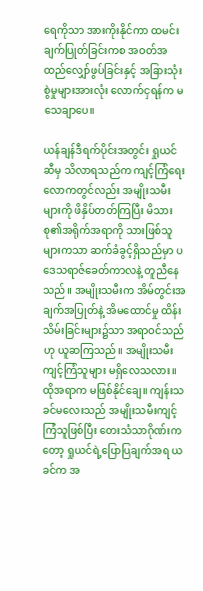ရေကိုသာ အားကိုးနိုင်ကာ ထမင်းချက်ပြုတ်ခြင်းကစ အဝတ်အထည်လျှော်ဖွပ်ခြင်းနှင့် အခြားသုံးစွဲမှုများအားလုံး လောက်ငှရန်က မသေချာပေ။

ယန်ချန်ဒီရက်ပိုင်းအတွင်း ရှုယင်ဆီမှ သိလာရသည်က ကျင့်ကြံရေးလောကတွင်လည်း အမျိုးသမီးများကို ဖိနှိပ်တတ်ကြပြီး မိသားစု၏အရိုက်အရာကို သားဖြစ်သူများကသာ ဆက်ခံခွင့်ရှိသည်မှာ ပဒေသရာဇ်ခေတ်ကာလနဲ့ တူညီနေသည်။ အမျိုးသမီးက အိမ်တွင်းအချက်အပြုတ်နဲ့ အိမထောင်မှု ထိန်းသိမ်းခြင်းများ၌သာ အရာဝင်သည်ဟု ယူဆကြသည်။ အမျိုးသမီး ကျင့်ကြံသူများ မရှိလေသလား။ ထိုအရာက မဖြစ်နိုင်ချေ။ ကျန်းသခင်မလေးသည် အမျိုးသမီးကျင့်ကြံသူဖြစ်ပြီး တေးသံသာဂိုဏ်းကတော့ ရှုယင်ရဲ့ပြောပြချက်အရ ယခင်က အ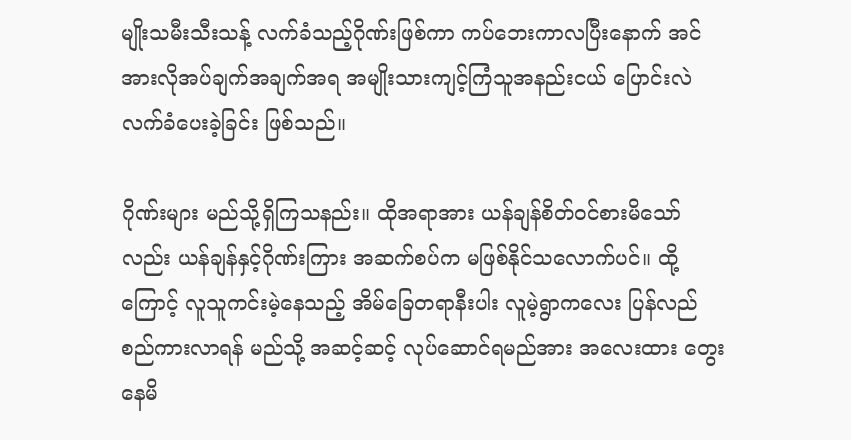မျိုးသမီးသီးသန့် လက်ခံသည့်ဂိုဏ်းဖြစ်ကာ ကပ်ဘေးကာလပြီးနောက် အင်အားလိုအပ်ချက်အချက်အရ အမျိုးသားကျင့်ကြံသူအနည်းငယ် ပြောင်းလဲ လက်ခံပေးခဲ့ခြင်း ဖြစ်သည်။

ဂိုဏ်းများ မည်သို့ရှိကြသနည်း။ ထိုအရာအား ယန်ချန်စိတ်ဝင်စားမိသော်လည်း ယန်ချန်နှင့်ဂိုဏ်းကြား အဆက်စပ်က မဖြစ်နိုင်သလောက်ပင်။ ထို့ကြောင့် လူသူကင်းမဲ့နေသည့် အိမ်ခြေတရာနီးပါး လူမဲ့ရွာကလေး ပြန်လည်စည်ကားလာရန် မည်သို့ အဆင့်ဆင့် လုပ်ဆောင်ရမည်အား အလေးထား တွေးနေမိ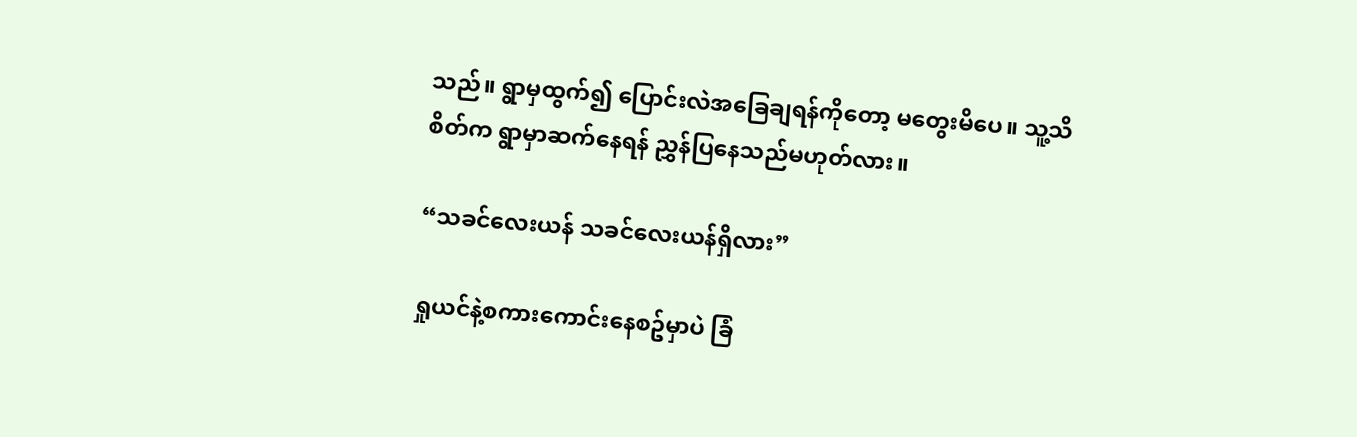သည်။ ရွာမှထွက်၍ ပြောင်းလဲအခြေချရန်ကိုတော့ မတွေးမိပေ။ သူ့သိစိတ်က ရွာမှာဆက်နေရန် ညွှန်ပြနေသည်မဟုတ်လား။

“သခင်လေးယန် သခင်လေးယန်ရှိလား”

ရှုယင်နဲ့စကားကောင်းနေစဥ်မှာပဲ ခြံ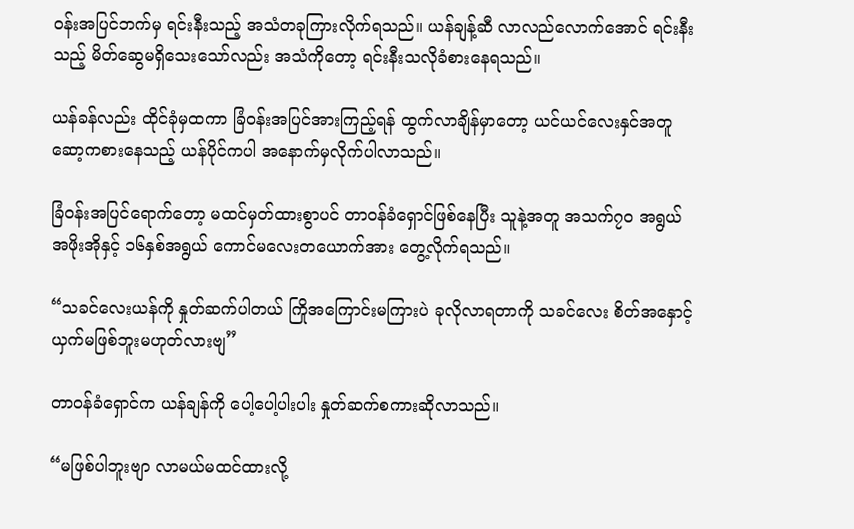ဝန်းအပြင်ဘက်မှ ရင်းနီးသည့် အသံတခုကြားလိုက်ရသည်။ ယန်ချန့်ဆီ လာလည်လောက်အောင် ရင်းနီးသည့် မိတ်ဆွေမရှိသေးသော်လည်း အသံကိုတော့ ရင်းနီးသလိုခံစားနေရသည်။

ယန်ခန်လည်း ထိုင်ခုံမှထကာ ခြံဝန်းအပြင်အားကြည့်ရန် ထွက်လာချိန်မှာတော့ ယင်ယင်လေးနှင်အတူ ဆော့ကစားနေသည့် ယန်ပိုင်ကပါ အနောက်မှလိုက်ပါလာသည်။

ခြံဝန်းအပြင်ရောက်တော့ မထင်မှတ်ထားစွာပင် တာဝန်ခံရှောင်ဖြစ်နေပြီး သူနဲ့အတူ အသက်၇၀ အရွယ်အဖိုးအိုနှင့် ၁၆နှစ်အရွယ် ကောင်မလေးတယောက်အား တွေ့လိုက်ရသည်။

“သခင်လေးယန်ကို နှုတ်ဆက်ပါတယ် ကြိုအကြောင်းမကြားပဲ ခုလိုလာရတာကို သခင်လေး စိတ်အနှောင့်ယှက်မဖြစ်ဘူးမဟုတ်လားဗျ”

တာဝန်ခံရှောင်က ယန်ချန်ကို ပေါ့ပေါ့ပါးပါး နှုတ်ဆက်စကားဆိုလာသည်။

“မဖြစ်ပါဘူးဗျာ လာမယ်မထင်ထားလို့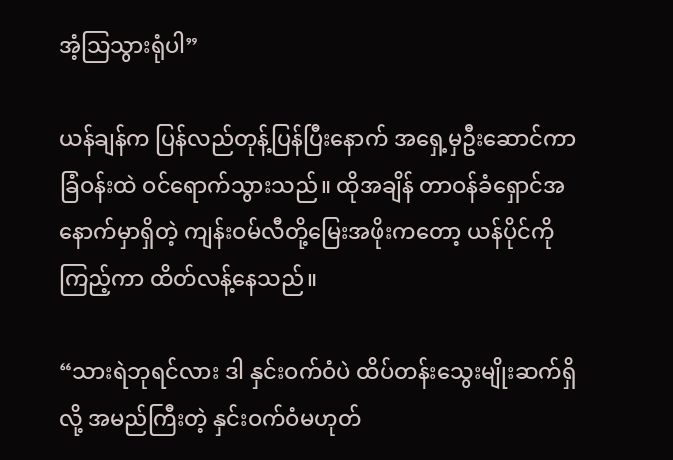အံ့သြသွားရုံပါ”

ယန်ချန်က ပြန်လည်တုန့်ပြန်ပြီးနောက် အရှေ့မှဦးဆောင်ကာ ခြံဝန်းထဲ ဝင်ရောက်သွားသည်။ ထိုအချိန် တာဝန်ခံရှောင်အနောက်မှာရှိတဲ့ ကျန်းဝမ်လီတို့မြေးအဖိုးကတော့ ယန်ပိုင်ကိုကြည့်ကာ ထိတ်လန့်နေသည်။

“သားရဲဘုရင်လား ဒါ နှင်းဝက်ဝံပဲ ထိပ်တန်းသွေးမျိုးဆက်ရှိလို့ အမည်ကြီးတဲ့ နှင်းဝက်ဝံမဟုတ်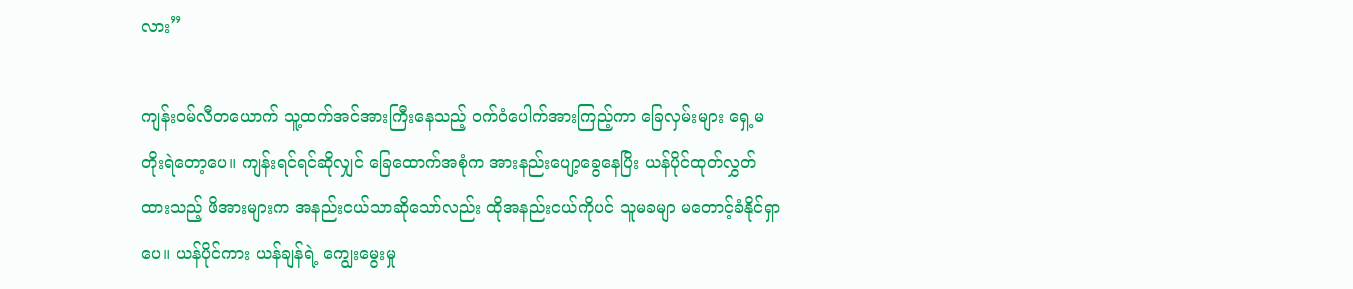လား”

ကျန်းဝမ်လီတယောက် သူ့ထက်အင်အားကြီးနေသည့် ဝက်ဝံပေါက်အားကြည့်ကာ ခြေလှမ်းများ ရှေ့မတိုးရဲတော့ပေ။ ကျန်းရင်ရင်ဆိုလျှင် ခြေထောက်အစုံက အားနည်းပျော့ခွေနေပြိး ယန်ပိုင်ထုတ်လွှတ်ထားသည့် ဖိအားများက အနည်းငယ်သာဆိုသော်လည်း ထိုအနည်းငယ်ကိုပင် သူမခမျာ မတောင့်ခံနိုင်ရှာပေ။ ယန်ပိုင်ကား ယန်ချန်ရဲ့ ကျွေးမွေးမှု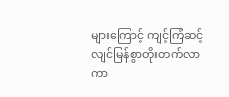များကြောင့် ကျင့်ကြံဆင့် လျင်မြန်စွာတိုးတက်လာကာ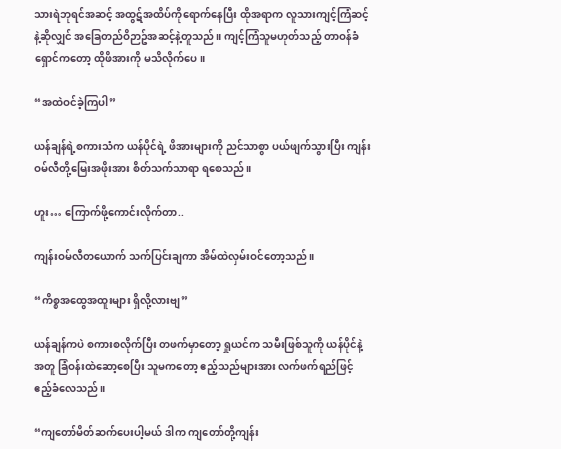သားရဲဘုရင်အဆင့် အထွဋ်အထိပ်ကိုရောက်နေပြီး ထိုအရာက လူသားကျင့်ကြံဆင့်နဲ့ဆိုလျှင် အခြေတည်ဝိဉာဥ်အဆင့်နဲ့တူသည်။ ကျင့်ကြံသူမဟုတ်သည့် တာဝန်ခံရှောင်ကတော့ ထိုဖိအားကို မသိလိုက်ပေ။

“အထဲဝင်ခဲ့ကြပါ”

ယန်ချန်ရဲ့စကားသံက ယန်ပိုင်ရဲ့ ဖိအားများကို ညင်သာစွာ ပယ်ဖျက်သွားပြီး ကျန်းဝမ်လီတို့မြေးအဖိုးအား စိတ်သက်သာရာ ရစေသည်။

ဟူး… ကြောက်ဖို့ကောင်းလိုက်တာ..

ကျန်းဝမ်လီတယောက် သက်ပြင်းချကာ အိမ်ထဲလှမ်းဝင်တော့သည်။

“ကိစ္စအထွေအထူးများ ရှိလို့လားဗျ”

ယန်ချန်ကပဲ စကားစလိုက်ပြီး တဖက်မှာတော့ ရှုယင်က သမီးဖြစ်သူကို ယန်ပိုင်နဲ့အတူ ခြံဝန်းထဲဆော့စေပြီး သူမကတော့ ဧည့်သည်များအား လက်ဖက်ရည်ဖြင့် ဧည့်ခံလေသည်။

“ကျတော်မိတ်ဆက်ပေးပါ့မယ် ဒါက ကျတော်တို့ကျန်း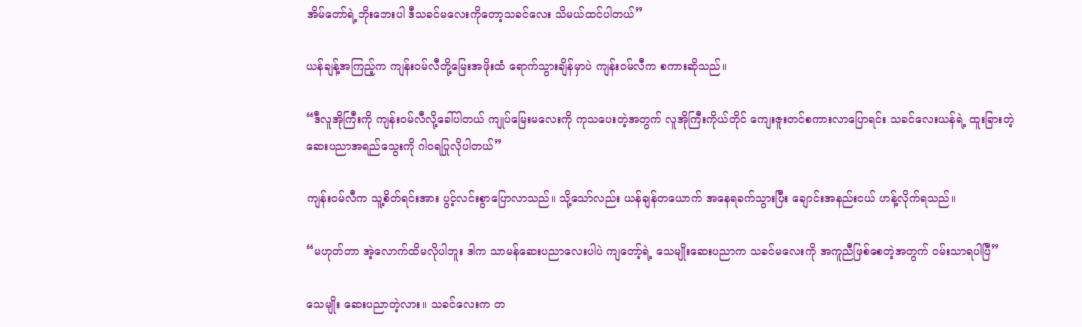အိမ်တော်ရဲ့ဘိုးဘေးပါ ဒီသခင်မလေးကိုတော့သခင်လေး သိမယ်ထင်ပါတယ်”

ယန်ချန့်အကြည့်က ကျန်းဝမ်လီတို့မြေးအဖိုးထံ ရောက်သွားချိန်မှာပဲ ကျန်းဝမ်လီက စကားဆိုသည်။

“ဒီလူအိုကြီးကို ကျန်းဝမ်လီလို့ခေါ်ပါတယ် ကျုပ်မြေးမလေးကို ကုသပေးတဲ့အတွက် လူအိုကြီးကိုယ်တိုင် ကျေးဇူးတင်စကားလာပြောရင်း သခင်လေးယန်ရဲ့ ထူးခြားတဲ့ဆေးပညာအရည်သွေးကို ဂါဝရပြုလိုပါတယ်”

ကျန်းဝမ်လီက သူ့စိတ်ရင်းအား ပွင့်လင်းစွာပြောလာသည်။ သို့သော်လည်း ယန်ချန်တယောက် အနေရခက်သွားပြီး ချောင်းအနည်းငယ် ဟန့်လိုက်ရသည်။

“မဟုတ်တာ အဲ့လောက်ထိမလိုပါဘူး ဒါက သာမန်ဆေးပညာလေးပါပဲ ကျတော့်ရဲ့ သေမျိုးဆေးပညာက သခင်မလေးကို အကူညီဖြစ်စေတဲ့အတွက် ဝမ်းသာရပါပြီ”

သေမျိုး ဆေးပညာတဲ့လား။ သခင်လေးက တ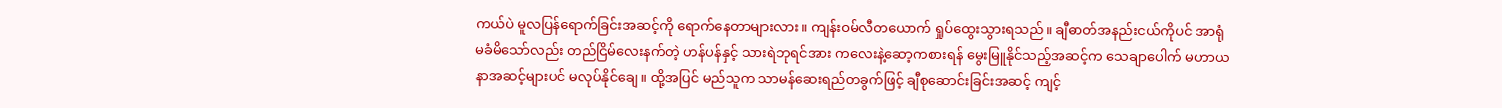ကယ်ပဲ မူလပြန်ရောက်ခြင်းအဆင့်ကို ရောက်နေတာများလား။ ကျန်းဝမ်လီတယောက် ရှုပ်ထွေးသွားရသည်။ ချီဓာတ်အနည်းငယ်ကိုပင် အာရုံမခံမိသော်လည်း တည်ငြိမ်လေးနက်တဲ့ ဟန်ပန်နှင့် သားရဲဘုရင်အား ကလေးနဲ့ဆော့ကစားရန် မွေးမြူနိုင်သည့်အဆင့်က သေချာပေါက် မဟာယနာအဆင့်များပင် မလုပ်နိုင်ချေ။ ထို့အပြင် မည်သူက သာမန်ဆေးရည်တခွက်ဖြင့် ချီစုဆောင်းခြင်းအဆင့် ကျင့်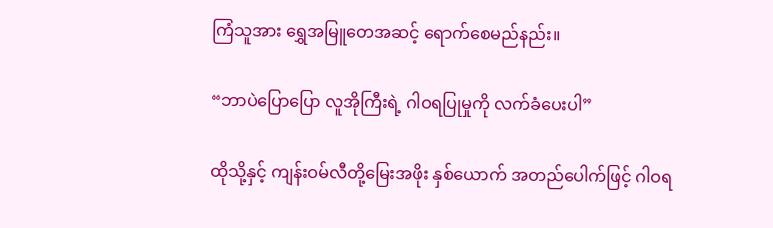ကြံသူအား ရွှေအမြူတေအဆင့် ရောက်စေမည်နည်း။

“ဘာပဲပြောပြော လူအိုကြီးရဲ့ ဂါဝရပြုမှုကို လက်ခံပေးပါ”

ထိုသို့နှင့် ကျန်းဝမ်လီတို့မြေးအဖိုး နှစ်ယောက် အတည်ပေါက်ဖြင့် ဂါဝရ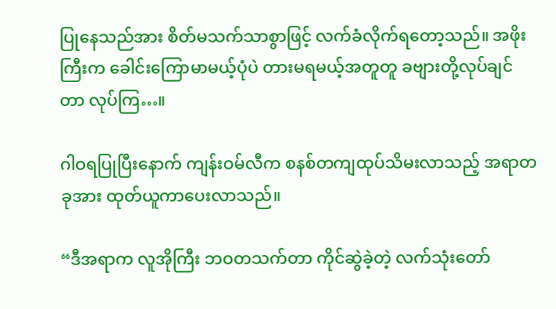ပြုနေသည်အား စိတ်မသက်သာစွာဖြင့် လက်ခံလိုက်ရတော့သည်။ အဖိုးကြီးက ခေါင်းကြောမာမယ့်ပုံပဲ တားမရမယ့်အတူတူ ခဗျားတို့လုပ်ချင်တာ လုပ်ကြ…။

ဂါဝရပြုပြီးနောက် ကျန်းဝမ်လီက စနစ်တကျထုပ်သိမးလာသည့် အရာတခုအား ထုတ်ယူကာပေးလာသည်။

“ဒီအရာက လူအိုကြီး ဘဝတသက်တာ ကိုင်ဆွဲခဲ့တဲ့ လက်သုံးတော်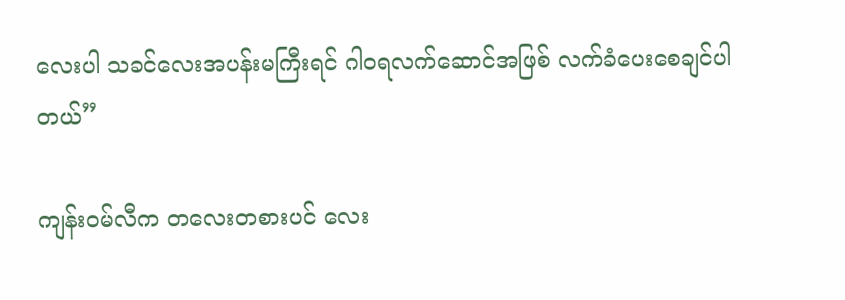လေးပါ သခင်လေးအပန်းမကြီးရင် ဂါဝရလက်ဆောင်အဖြစ် လက်ခံပေးစေချင်ပါတယ်”

ကျန်းဝမ်လီက တလေးတစားပင် လေး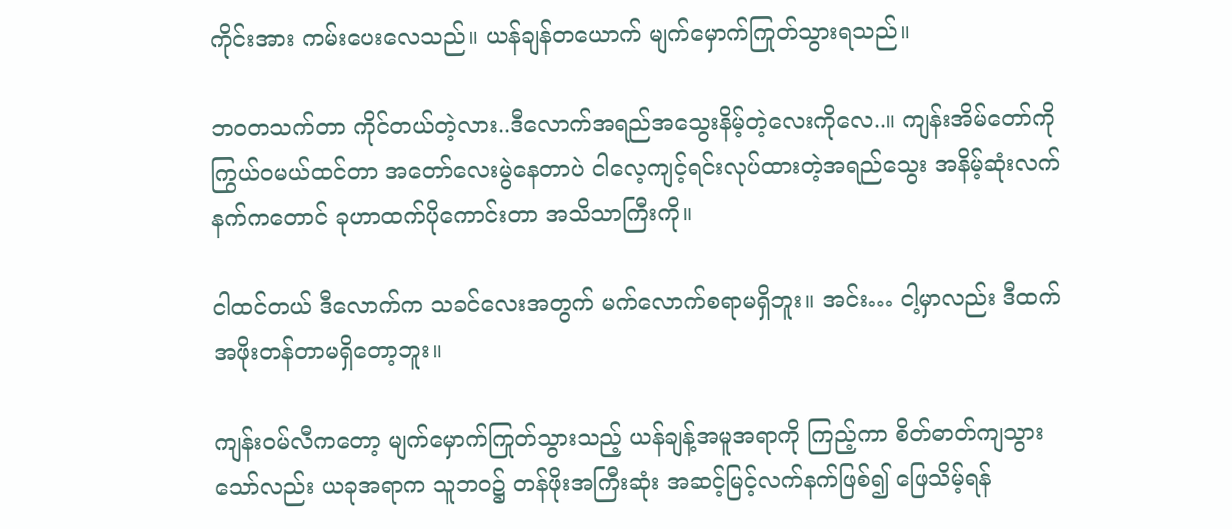ကိုင်းအား ကမ်းပေးလေသည်။ ယန်ချန်တယောက် မျက်မှောက်ကြုတ်သွားရသည်။

ဘဝတသက်တာ ကိုင်တယ်တဲ့လား..ဒီလောက်အရည်အသွေးနိမ့်တဲ့လေးကိုလေ..။ ကျန်းအိမ်တော်ကို ကြွယ်ဝမယ်ထင်တာ အတော်လေးမွဲနေတာပဲ ငါလေ့ကျင့်ရင်းလုပ်ထားတဲ့အရည်သွေး အနိမ့်ဆုံးလက်နက်ကတောင် ခုဟာထက်ပိုကောင်းတာ အသိသာကြီးကို။

ငါထင်တယ် ဒီလောက်က သခင်လေးအတွက် မက်လောက်စရာမရှိဘူး။ အင်း… ငါ့မှာလည်း ဒီထက်အဖိုးတန်တာမရှိတော့ဘူး။

ကျန်းဝမ်လီကတော့ မျက်မှောက်ကြုတ်သွားသည့် ယန်ချန့်အမူအရာကို ကြည့်ကာ စိတ်ဓာတ်ကျသွားသော်လည်း ယခုအရာက သူဘဝ၌ တန်ဖိုးအကြီးဆုံး အဆင့်မြင့်လက်နက်ဖြစ်၍ ဖြေသိမ့်ရန်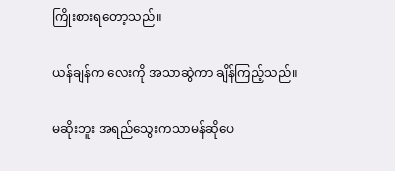ကြိုးစားရတော့သည်။

ယန်ချန်က လေးကို အသာဆွဲကာ ချိန်ကြည့်သည်။

မဆိုးဘူး အရည်သွေးကသာမန်ဆိုပေ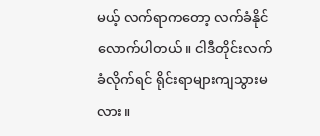မယ့် လက်ရာကတော့ လက်ခံနိုင်လောက်ပါတယ်။ ငါဒီတိုင်းလက်ခံလိုက်ရင် ရိုင်းရာများကျသွားမလား။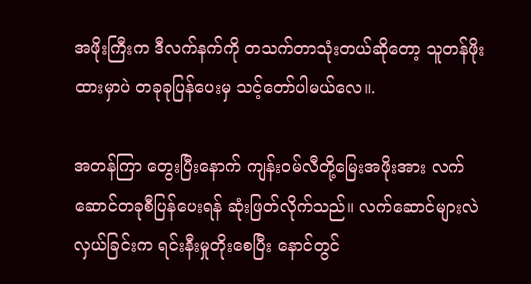အဖိုးကြီးက ဒီလက်နက်ကို တသက်တာသုံးတယ်ဆိုတော့ သူတန်ဖိုးထားမှာပဲ တခုခုပြန်ပေးမှ သင့်တော်ပါမယ်လေ။.

အတန်ကြာ တွေးပြီးနောက် ကျန်းဝမ်လီတို့မြေးအဖိုးအား လက်ဆောင်တခုစီပြန်ပေးရန် ဆုံးဖြတ်လိုက်သည်။ လက်ဆောင်များလဲလှယ်ခြင်းက ရင်းနီးမှုတိုးစေပြီး နောင်တွင်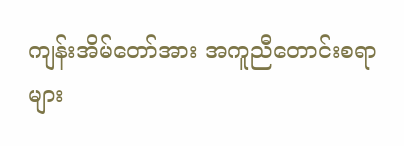ကျန်းအိမ်တော်အား အကူညီတောင်းစရာများ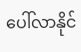ပေါ်လာနိုင်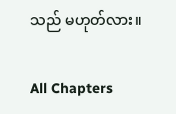သည် မဟုတ်လား။

All Chapters